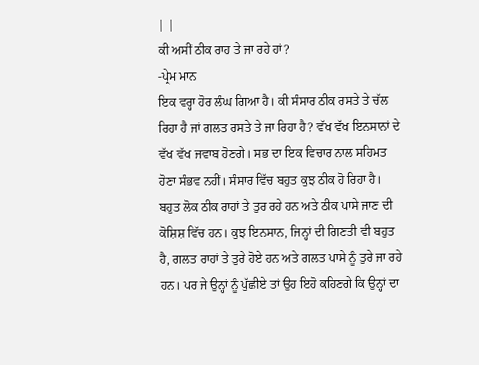| |
ਕੀ ਅਸੀਂ ਠੀਕ ਰਾਹ ਤੇ ਜਾ ਰਹੇ ਹਾਂ?
-ਪ੍ਰੇਮ ਮਾਨ
ਇਕ ਵਰ੍ਹਾ ਹੋਰ ਲੰਘ ਗਿਆ ਹੈ। ਕੀ ਸੰਸਾਰ ਠੀਕ ਰਸਤੇ ਤੇ ਚੱਲ ਰਿਹਾ ਹੈ ਜਾਂ ਗਲਤ ਰਸਤੇ ਤੇ ਜਾ ਰਿਹਾ ਹੈ? ਵੱਖ ਵੱਖ ਇਨਸਾਨਾਂ ਦੇ ਵੱਖ ਵੱਖ ਜਵਾਬ ਹੋਣਗੇ। ਸਭ ਦਾ ਇਕ ਵਿਚਾਰ ਨਾਲ ਸਹਿਮਤ ਹੋਣਾ ਸੰਭਵ ਨਹੀਂ। ਸੰਸਾਰ ਵਿੱਚ ਬਹੁਤ ਕੁਝ ਠੀਕ ਹੋ ਰਿਹਾ ਹੈ। ਬਹੁਤ ਲੋਕ ਠੀਕ ਰਾਹਾਂ ਤੇ ਤੁਰ ਰਹੇ ਹਨ ਅਤੇ ਠੀਕ ਪਾਸੇ ਜਾਣ ਦੀ ਕੋਸ਼ਿਸ਼ ਵਿੱਚ ਹਨ। ਕੁਝ ਇਨਸਾਨ, ਜਿਨ੍ਹਾਂ ਦੀ ਗਿਣਤੀ ਵੀ ਬਹੁਤ ਹੈ, ਗਲਤ ਰਾਹਾਂ ਤੇ ਤੁਰੇ ਹੋਏ ਹਨ ਅਤੇ ਗਲਤ ਪਾਸੇ ਨੂੰ ਤੁਰੇ ਜਾ ਰਹੇ ਹਨ। ਪਰ ਜੇ ਉਨ੍ਹਾਂ ਨੂੰ ਪੁੱਛੀਏ ਤਾਂ ਉਹ ਇਹੋ ਕਹਿਣਗੇ ਕਿ ਉਨ੍ਹਾਂ ਦਾ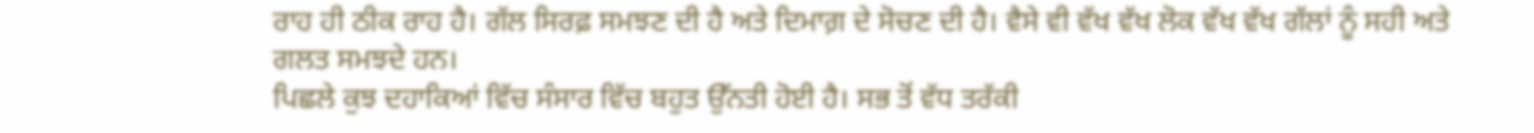ਰਾਹ ਹੀ ਠੀਕ ਰਾਹ ਹੈ। ਗੱਲ ਸਿਰਫ਼ ਸਮਝਣ ਦੀ ਹੈ ਅਤੇ ਦਿਮਾਗ਼ ਦੇ ਸੋਚਣ ਦੀ ਹੈ। ਵੈਸੇ ਵੀ ਵੱਖ ਵੱਖ ਲੋਕ ਵੱਖ ਵੱਖ ਗੱਲਾਂ ਨੂੰ ਸਹੀ ਅਤੇ ਗਲਤ ਸਮਝਦੇ ਹਨ।
ਪਿਛਲੇ ਕੁਝ ਦਹਾਕਿਆਂ ਵਿੱਚ ਸੰਸਾਰ ਵਿੱਚ ਬਹੁਤ ਉੱਨਤੀ ਹੋਈ ਹੈ। ਸਭ ਤੋਂ ਵੱਧ ਤਰੱਕੀ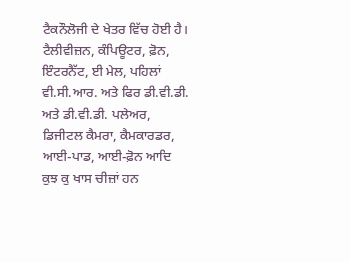ਟੈਕਨੌਲੋਜੀ ਦੇ ਖੇਤਰ ਵਿੱਚ ਹੋਈ ਹੈ। ਟੈਲੀਵੀਜ਼ਨ, ਕੰਪਿਊਟਰ, ਫ਼ੋਨ, ਇੰਟਰਨੈੱਟ, ਈ ਮੇਲ, ਪਹਿਲਾਂ ਵੀ.ਸੀ.ਆਰ. ਅਤੇ ਫਿਰ ਡੀ.ਵੀ.ਡੀ. ਅਤੇ ਡੀ.ਵੀ.ਡੀ. ਪਲੇਅਰ, ਡਿਜੀਟਲ ਕੈਮਰਾ, ਕੈਮਕਾਰਡਰ, ਆਈ-ਪਾਡ, ਆਈ-ਫ਼ੋਨ ਆਦਿ ਕੁਝ ਕੁ ਖਾਸ ਚੀਜ਼ਾਂ ਹਨ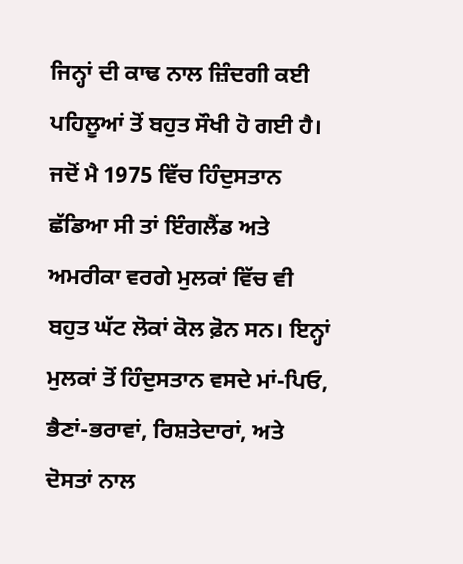ਜਿਨ੍ਹਾਂ ਦੀ ਕਾਢ ਨਾਲ ਜ਼ਿੰਦਗੀ ਕਈ ਪਹਿਲੂਆਂ ਤੋਂ ਬਹੁਤ ਸੌਖੀ ਹੋ ਗਈ ਹੈ। ਜਦੋਂ ਮੈ 1975 ਵਿੱਚ ਹਿੰਦੁਸਤਾਨ ਛੱਡਿਆ ਸੀ ਤਾਂ ਇੰਗਲੈਂਡ ਅਤੇ ਅਮਰੀਕਾ ਵਰਗੇ ਮੁਲਕਾਂ ਵਿੱਚ ਵੀ ਬਹੁਤ ਘੱਟ ਲੋਕਾਂ ਕੋਲ ਫ਼ੋਨ ਸਨ। ਇਨ੍ਹਾਂ ਮੁਲਕਾਂ ਤੋਂ ਹਿੰਦੁਸਤਾਨ ਵਸਦੇ ਮਾਂ-ਪਿਓ, ਭੈਣਾਂ-ਭਰਾਵਾਂ, ਰਿਸ਼ਤੇਦਾਰਾਂ, ਅਤੇ ਦੋਸਤਾਂ ਨਾਲ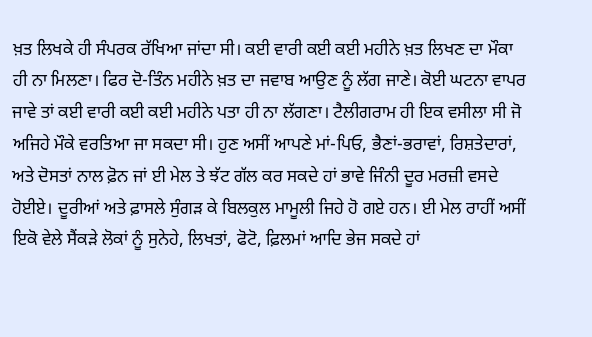ਖ਼ਤ ਲਿਖਕੇ ਹੀ ਸੰਪਰਕ ਰੱਖਿਆ ਜਾਂਦਾ ਸੀ। ਕਈ ਵਾਰੀ ਕਈ ਕਈ ਮਹੀਨੇ ਖ਼ਤ ਲਿਖਣ ਦਾ ਮੌਕਾ ਹੀ ਨਾ ਮਿਲਣਾ। ਫਿਰ ਦੋ-ਤਿੰਨ ਮਹੀਨੇ ਖ਼ਤ ਦਾ ਜਵਾਬ ਆਉਣ ਨੂੰ ਲੱਗ ਜਾਣੇ। ਕੋਈ ਘਟਨਾ ਵਾਪਰ ਜਾਵੇ ਤਾਂ ਕਈ ਵਾਰੀ ਕਈ ਕਈ ਮਹੀਨੇ ਪਤਾ ਹੀ ਨਾ ਲੱਗਣਾ। ਟੈਲੀਗਰਾਮ ਹੀ ਇਕ ਵਸੀਲਾ ਸੀ ਜੋ ਅਜਿਹੇ ਮੌਕੇ ਵਰਤਿਆ ਜਾ ਸਕਦਾ ਸੀ। ਹੁਣ ਅਸੀਂ ਆਪਣੇ ਮਾਂ-ਪਿਓ, ਭੈਣਾਂ-ਭਰਾਵਾਂ, ਰਿਸ਼ਤੇਦਾਰਾਂ, ਅਤੇ ਦੋਸਤਾਂ ਨਾਲ ਫ਼ੋਨ ਜਾਂ ਈ ਮੇਲ ਤੇ ਝੱਟ ਗੱਲ ਕਰ ਸਕਦੇ ਹਾਂ ਭਾਵੇ ਜਿੰਨੀ ਦੂਰ ਮਰਜ਼ੀ ਵਸਦੇ ਹੋਈਏ। ਦੂਰੀਆਂ ਅਤੇ ਫ਼ਾਸਲੇ ਸੁੰਗੜ ਕੇ ਬਿਲਕੁਲ ਮਾਮੂਲੀ ਜਿਹੇ ਹੋ ਗਏ ਹਨ। ਈ ਮੇਲ ਰਾਹੀਂ ਅਸੀਂ ਇਕੋ ਵੇਲੇ ਸੈਂਕੜੇ ਲੋਕਾਂ ਨੂੰ ਸੁਨੇਹੇ, ਲਿਖਤਾਂ, ਫੋਟੋ, ਫ਼ਿਲਮਾਂ ਆਦਿ ਭੇਜ ਸਕਦੇ ਹਾਂ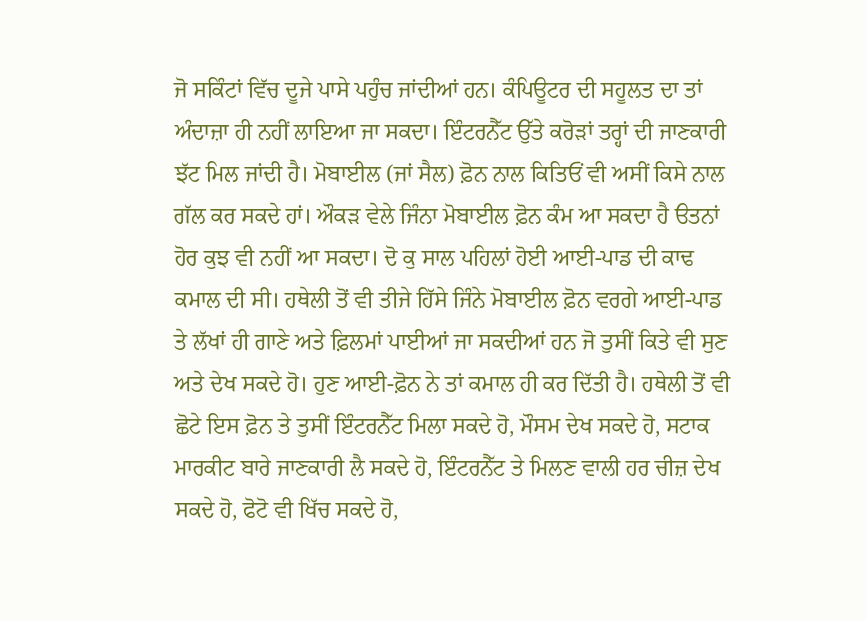ਜੋ ਸਕਿੰਟਾਂ ਵਿੱਚ ਦੂਜੇ ਪਾਸੇ ਪਹੁੰਚ ਜਾਂਦੀਆਂ ਹਨ। ਕੰਪਿਊਟਰ ਦੀ ਸਹੂਲਤ ਦਾ ਤਾਂ ਅੰਦਾਜ਼ਾ ਹੀ ਨਹੀਂ ਲਾਇਆ ਜਾ ਸਕਦਾ। ਇੰਟਰਨੈੱਟ ਉੱਤੇ ਕਰੋੜਾਂ ਤਰ੍ਹਾਂ ਦੀ ਜਾਣਕਾਰੀ ਝੱਟ ਮਿਲ ਜਾਂਦੀ ਹੈ। ਮੋਬਾਈਲ (ਜਾਂ ਸੈਲ) ਫ਼ੋਨ ਨਾਲ ਕਿਤਿਓਂ ਵੀ ਅਸੀਂ ਕਿਸੇ ਨਾਲ ਗੱਲ ਕਰ ਸਕਦੇ ਹਾਂ। ਔਕੜ ਵੇਲੇ ਜਿੰਨਾ ਮੋਬਾਈਲ ਫ਼ੋਨ ਕੰਮ ਆ ਸਕਦਾ ਹੈ ੳਤਨਾਂ ਹੋਰ ਕੁਝ ਵੀ ਨਹੀਂ ਆ ਸਕਦਾ। ਦੋ ਕੁ ਸਾਲ ਪਹਿਲਾਂ ਹੋਈ ਆਈ-ਪਾਡ ਦੀ ਕਾਢ ਕਮਾਲ ਦੀ ਸੀ। ਹਥੇਲੀ ਤੋਂ ਵੀ ਤੀਜੇ ਹਿੱਸੇ ਜਿੰਨੇ ਮੋਬਾਈਲ ਫ਼ੋਨ ਵਰਗੇ ਆਈ-ਪਾਡ ਤੇ ਲੱਖਾਂ ਹੀ ਗਾਣੇ ਅਤੇ ਫ਼ਿਲਮਾਂ ਪਾਈਆਂ ਜਾ ਸਕਦੀਆਂ ਹਨ ਜੋ ਤੁਸੀਂ ਕਿਤੇ ਵੀ ਸੁਣ ਅਤੇ ਦੇਖ ਸਕਦੇ ਹੋ। ਹੁਣ ਆਈ-ਫ਼ੋਨ ਨੇ ਤਾਂ ਕਮਾਲ ਹੀ ਕਰ ਦਿੱਤੀ ਹੈ। ਹਥੇਲੀ ਤੋਂ ਵੀ ਛੋਟੇ ਇਸ ਫ਼ੋਨ ਤੇ ਤੁਸੀਂ ਇੰਟਰਨੈੱਟ ਮਿਲਾ ਸਕਦੇ ਹੋ, ਮੌਸਮ ਦੇਖ ਸਕਦੇ ਹੋ, ਸਟਾਕ ਮਾਰਕੀਟ ਬਾਰੇ ਜਾਣਕਾਰੀ ਲੈ ਸਕਦੇ ਹੋ, ਇੰਟਰਨੈੱਟ ਤੇ ਮਿਲਣ ਵਾਲੀ ਹਰ ਚੀਜ਼ ਦੇਖ ਸਕਦੇ ਹੋ, ਫੋਟੋ ਵੀ ਖਿੱਚ ਸਕਦੇ ਹੋ,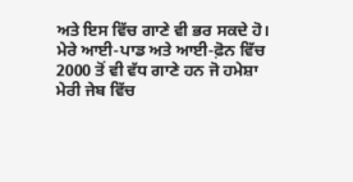ਅਤੇ ਇਸ ਵਿੱਚ ਗਾਣੇ ਵੀ ਭਰ ਸਕਦੇ ਹੋ।
ਮੇਰੇ ਆਈ-ਪਾਡ ਅਤੇ ਆਈ-ਫ਼ੋਨ ਵਿੱਚ 2000 ਤੋਂ ਵੀ ਵੱਧ ਗਾਣੇ ਹਨ ਜੋ ਹਮੇਸ਼ਾ ਮੇਰੀ ਜੇਬ ਵਿੱਚ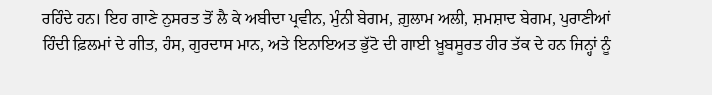ਰਹਿੰਦੇ ਹਨ। ਇਹ ਗਾਣੇ ਨੁਸਰਤ ਤੋਂ ਲੈ ਕੇ ਅਬੀਦਾ ਪ੍ਰਵੀਨ, ਮੁੰਨੀ ਬੇਗਮ, ਗ਼ੁਲਾਮ ਅਲੀ, ਸ਼ਮਸ਼ਾਦ ਬੇਗਮ, ਪੁਰਾਣੀਆਂ ਹਿੰਦੀ ਫ਼ਿਲਮਾਂ ਦੇ ਗੀਤ, ਹੰਸ, ਗੁਰਦਾਸ ਮਾਨ, ਅਤੇ ਇਨਾਇਅਤ ਭੁੱਟੋ ਦੀ ਗਾਈ ਖ਼ੂਬਸੂਰਤ ਹੀਰ ਤੱਕ ਦੇ ਹਨ ਜਿਨ੍ਹਾਂ ਨੂੰ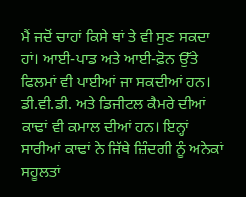ਮੈਂ ਜਦੋਂ ਚਾਹਾਂ ਕਿਸੇ ਥਾਂ ਤੇ ਵੀ ਸੁਣ ਸਕਦਾ ਹਾਂ। ਆਈ-ਪਾਡ ਅਤੇ ਆਈ-ਫ਼ੋਨ ਉੱਤੇ ਫਿਲਮਾਂ ਵੀ ਪਾਈਆਂ ਜਾ ਸਕਦੀਆਂ ਹਨ। ਡੀ.ਵੀ.ਡੀ. ਅਤੇ ਡਿਜੀਟਲ ਕੈਮਰੇ ਦੀਆਂ ਕਾਢਾਂ ਵੀ ਕਮਾਲ ਦੀਆਂ ਹਨ। ਇਨ੍ਹਾਂ ਸਾਰੀਆਂ ਕਾਢਾਂ ਨੇ ਜਿੱਥੇ ਜ਼ਿੰਦਗੀ ਨੂੰ ਅਨੇਕਾਂ ਸਹੂਲਤਾਂ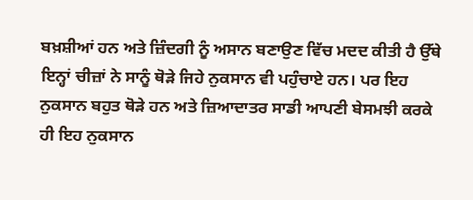ਬਖ਼ਸ਼ੀਆਂ ਹਨ ਅਤੇ ਜ਼ਿੰਦਗੀ ਨੂੰ ਅਸਾਨ ਬਣਾਉਣ ਵਿੱਚ ਮਦਦ ਕੀਤੀ ਹੈ ਉੱਥੇ ਇਨ੍ਹਾਂ ਚੀਜ਼ਾਂ ਨੇ ਸਾਨੂੰ ਥੋੜੇ ਜਿਹੇ ਨੁਕਸਾਨ ਵੀ ਪਹੁੰਚਾਏ ਹਨ। ਪਰ ਇਹ ਨੁਕਸਾਨ ਬਹੁਤ ਥੋੜੇ ਹਨ ਅਤੇ ਜ਼ਿਆਦਾਤਰ ਸਾਡੀ ਆਪਣੀ ਬੇਸਮਝੀ ਕਰਕੇ ਹੀ ਇਹ ਨੁਕਸਾਨ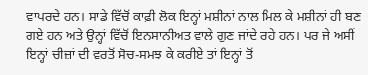ਵਾਪਰਦੇ ਹਨ। ਸਾਡੇ ਵਿੱਚੋਂ ਕਾਫ਼ੀ ਲੋਕ ਇਨ੍ਹਾਂ ਮਸ਼ੀਨਾਂ ਨਾਲ ਮਿਲ ਕੇ ਮਸ਼ੀਨਾਂ ਹੀ ਬਣ ਗਏ ਹਨ ਅਤੇ ਉਨ੍ਹਾਂ ਵਿੱਚੋਂ ਇਨਸਾਨੀਅਤ ਵਾਲੇ ਗੁਣ ਜਾਂਦੇ ਰਹੇ ਹਨ। ਪਰ ਜੇ ਅਸੀਂ ਇਨ੍ਹਾਂ ਚੀਜ਼ਾਂ ਦੀ ਵਰਤੋਂ ਸੋਚ-ਸਮਝ ਕੇ ਕਰੀਏ ਤਾਂ ਇਨ੍ਹਾਂ ਤੋਂ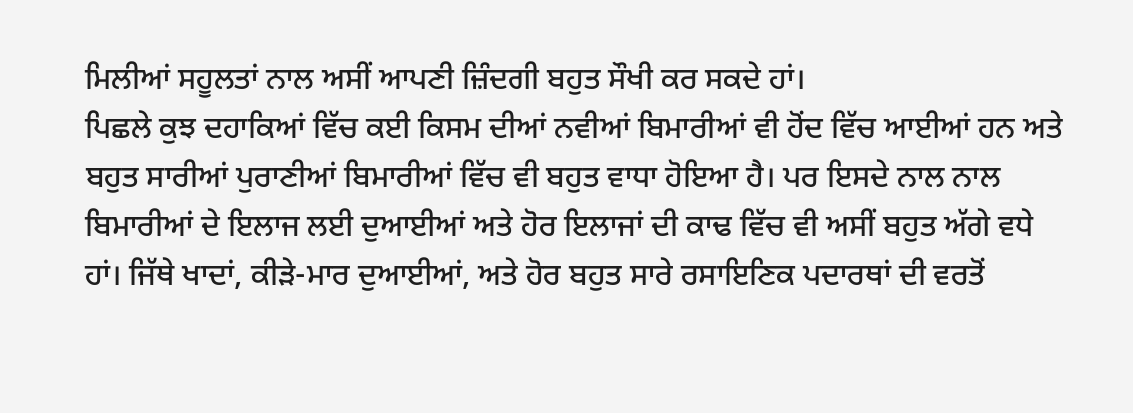ਮਿਲੀਆਂ ਸਹੂਲਤਾਂ ਨਾਲ ਅਸੀਂ ਆਪਣੀ ਜ਼ਿੰਦਗੀ ਬਹੁਤ ਸੌਖੀ ਕਰ ਸਕਦੇ ਹਾਂ।
ਪਿਛਲੇ ਕੁਝ ਦਹਾਕਿਆਂ ਵਿੱਚ ਕਈ ਕਿਸਮ ਦੀਆਂ ਨਵੀਆਂ ਬਿਮਾਰੀਆਂ ਵੀ ਹੋਂਦ ਵਿੱਚ ਆਈਆਂ ਹਨ ਅਤੇ ਬਹੁਤ ਸਾਰੀਆਂ ਪੁਰਾਣੀਆਂ ਬਿਮਾਰੀਆਂ ਵਿੱਚ ਵੀ ਬਹੁਤ ਵਾਧਾ ਹੋਇਆ ਹੈ। ਪਰ ਇਸਦੇ ਨਾਲ ਨਾਲ ਬਿਮਾਰੀਆਂ ਦੇ ਇਲਾਜ ਲਈ ਦੁਆਈਆਂ ਅਤੇ ਹੋਰ ਇਲਾਜਾਂ ਦੀ ਕਾਢ ਵਿੱਚ ਵੀ ਅਸੀਂ ਬਹੁਤ ਅੱਗੇ ਵਧੇ ਹਾਂ। ਜਿੱਥੇ ਖਾਦਾਂ, ਕੀੜੇ-ਮਾਰ ਦੁਆਈਆਂ, ਅਤੇ ਹੋਰ ਬਹੁਤ ਸਾਰੇ ਰਸਾਇਣਿਕ ਪਦਾਰਥਾਂ ਦੀ ਵਰਤੋਂ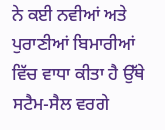ਨੇ ਕਈ ਨਵੀਆਂ ਅਤੇ ਪੁਰਾਣੀਆਂ ਬਿਮਾਰੀਆਂ ਵਿੱਚ ਵਾਧਾ ਕੀਤਾ ਹੈ ਉੱਥੇ ਸਟੈਮ-ਸੈਲ ਵਰਗੇ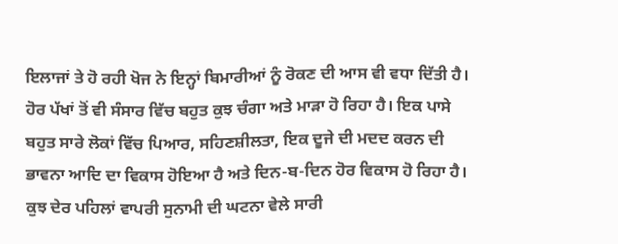ਇਲਾਜਾਂ ਤੇ ਹੋ ਰਹੀ ਖੋਜ ਨੇ ਇਨ੍ਹਾਂ ਬਿਮਾਰੀਆਂ ਨੂੰ ਰੋਕਣ ਦੀ ਆਸ ਵੀ ਵਧਾ ਦਿੱਤੀ ਹੈ।
ਹੋਰ ਪੱਖਾਂ ਤੋਂ ਵੀ ਸੰਸਾਰ ਵਿੱਚ ਬਹੁਤ ਕੁਝ ਚੰਗਾ ਅਤੇ ਮਾੜਾ ਹੋ ਰਿਹਾ ਹੈ। ਇਕ ਪਾਸੇ ਬਹੁਤ ਸਾਰੇ ਲੋਕਾਂ ਵਿੱਚ ਪਿਆਰ, ਸਹਿਣਸ਼ੀਲਤਾ, ਇਕ ਦੂਜੇ ਦੀ ਮਦਦ ਕਰਨ ਦੀ ਭਾਵਨਾ ਆਦਿ ਦਾ ਵਿਕਾਸ ਹੋਇਆ ਹੈ ਅਤੇ ਦਿਨ-ਬ-ਦਿਨ ਹੋਰ ਵਿਕਾਸ ਹੋ ਰਿਹਾ ਹੈ। ਕੁਝ ਦੇਰ ਪਹਿਲਾਂ ਵਾਪਰੀ ਸੁਨਾਮੀ ਦੀ ਘਟਨਾ ਵੇਲੇ ਸਾਰੀ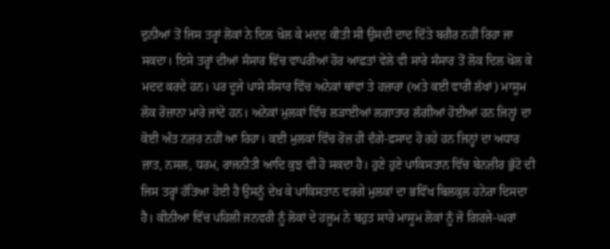ਦੁਨੀਆਂ ਤੋਂ ਜਿਸ ਤਰ੍ਹਾਂ ਲੋਕਾਂ ਨੇ ਦਿਲ ਖੋਲ ਕੇ ਮਦਦ ਕੀਤੀ ਸੀ ਉਸਦੀ ਦਾਦ ਦਿੱਤੇ ਬਗੈਰ ਨਹੀਂ ਰਿਹਾ ਜਾ ਸਕਦਾ। ਇਸੇ ਤਰ੍ਹਾਂ ਦੀਆਂ ਸੰਸਾਰ ਵਿੱਚ ਵਾਪਰੀਆਂ ਹੋਰ ਆਫ਼ਤਾਂ ਵੇਲੇ ਵੀ ਸਾਰੇ ਸੰਸਾਰ ਤੋਂ ਲੋਕ ਦਿਲ ਖੋਲ ਕੇ ਮਦਦ ਕਰਦੇ ਹਨ। ਪਰ ਦੂਜੇ ਪਾਸੇ ਸੰਸਾਰ ਵਿੱਚ ਅਨੇਕਾਂ ਥਾਂਵਾਂ ਤੇ ਹਜ਼ਾਰਾਂ (ਅਤੇ ਕਈ ਵਾਰੀ ਲੱਖਾਂ) ਮਾਸੂਮ ਲੋਕ ਰੋਜ਼ਾਨਾ ਮਾਰੇ ਜਾਂਦੇ ਹਨ। ਅਨੇਕਾਂ ਮੁਲਕਾਂ ਵਿੱਚ ਲੜਾਈਆਂ ਲਗਾਤਾਰ ਲੱਗੀਆਂ ਹੋਈਆਂ ਹਨ ਜਿਨ੍ਹਾਂ ਦਾ ਕੋਈ ਅੰਤ ਨਜ਼ਰ ਨਹੀਂ ਆ ਰਿਹਾ। ਕਈ ਮੁਲਕਾਂ ਵਿੱਚ ਰੋਜ਼ ਹੀ ਦੰਗੇ-ਫ਼ਸਾਦ ਹੋ ਰਹੇ ਹਨ ਜਿਨ੍ਹਾਂ ਦਾ ਅਧਾਰ ਜ਼ਾਤ, ਨਸਲ, ਧਰਮ, ਰਾਜਨੀਤੀ ਆਦਿ ਕੁਝ ਵੀ ਹੋ ਸਕਦਾ ਹੈ। ਹੁਣੇ ਹੁਣੇ ਪਾਕਿਸਤਾਨ ਵਿੱਚ ਬੇਨਜ਼ੀਰ ਭੁੱਟੋ ਦੀ ਜਿਸ ਤਰ੍ਹਾਂ ਹੱਤਿਆ ਹੋਈ ਹੈ ਉਸਨੂੰ ਦੇਖ ਕੇ ਪਾਕਿਸਤਾਨ ਵਰਗੇ ਮੁਲਕਾਂ ਦਾ ਭਵਿੱਖ ਬਿਲਕੁਲ ਹਨੇਰਾ ਦਿਸਦਾ ਹੈ। ਕੀਨੀਆ ਵਿੱਚ ਪਹਿਲੀ ਜਨਵਰੀ ਨੂੰ ਲੋਕਾਂ ਦੇ ਹਜੂਮ ਨੇ ਬਹੁਤ ਸਾਰੇ ਮਾਸੂਮ ਲੋਕਾਂ ਨੂੰ ਜੋ ਗਿਰਜੇ-ਘਰਾਂ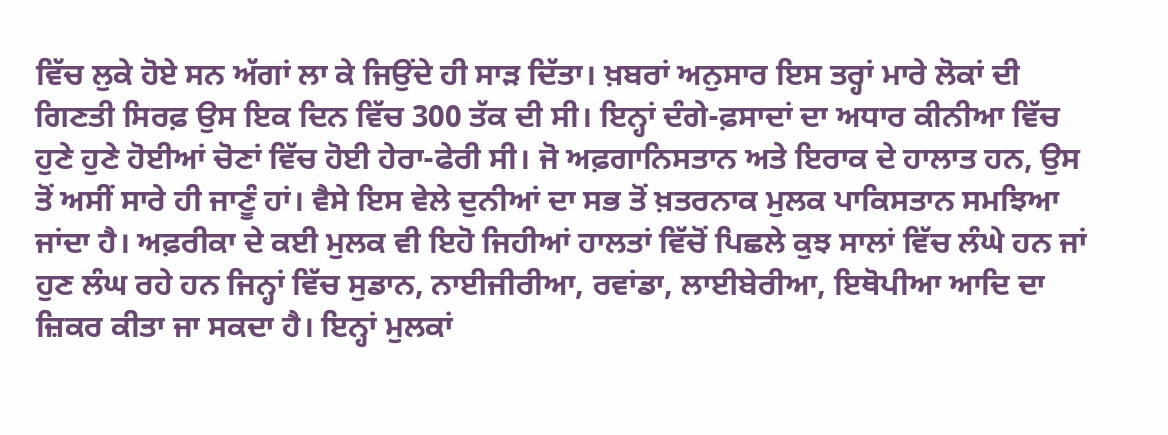ਵਿੱਚ ਲੁਕੇ ਹੋਏ ਸਨ ਅੱਗਾਂ ਲਾ ਕੇ ਜਿਉਂਦੇ ਹੀ ਸਾੜ ਦਿੱਤਾ। ਖ਼ਬਰਾਂ ਅਨੁਸਾਰ ਇਸ ਤਰ੍ਹਾਂ ਮਾਰੇ ਲੋਕਾਂ ਦੀ ਗਿਣਤੀ ਸਿਰਫ਼ ਉਸ ਇਕ ਦਿਨ ਵਿੱਚ 300 ਤੱਕ ਦੀ ਸੀ। ਇਨ੍ਹਾਂ ਦੰਗੇ-ਫ਼ਸਾਦਾਂ ਦਾ ਅਧਾਰ ਕੀਨੀਆ ਵਿੱਚ ਹੁਣੇ ਹੁਣੇ ਹੋਈਆਂ ਚੋਣਾਂ ਵਿੱਚ ਹੋਈ ਹੇਰਾ-ਫੇਰੀ ਸੀ। ਜੋ ਅਫ਼ਗਾਨਿਸਤਾਨ ਅਤੇ ਇਰਾਕ ਦੇ ਹਾਲਾਤ ਹਨ, ਉਸ ਤੋਂ ਅਸੀਂ ਸਾਰੇ ਹੀ ਜਾਣੂੰ ਹਾਂ। ਵੈਸੇ ਇਸ ਵੇਲੇ ਦੁਨੀਆਂ ਦਾ ਸਭ ਤੋਂ ਖ਼ਤਰਨਾਕ ਮੁਲਕ ਪਾਕਿਸਤਾਨ ਸਮਝਿਆ ਜਾਂਦਾ ਹੈ। ਅਫ਼ਰੀਕਾ ਦੇ ਕਈ ਮੁਲਕ ਵੀ ਇਹੋ ਜਿਹੀਆਂ ਹਾਲਤਾਂ ਵਿੱਚੋਂ ਪਿਛਲੇ ਕੁਝ ਸਾਲਾਂ ਵਿੱਚ ਲੰਘੇ ਹਨ ਜਾਂ ਹੁਣ ਲੰਘ ਰਹੇ ਹਨ ਜਿਨ੍ਹਾਂ ਵਿੱਚ ਸੁਡਾਨ, ਨਾਈਜੀਰੀਆ, ਰਵਾਂਡਾ, ਲਾਈਬੇਰੀਆ, ਇਥੋਪੀਆ ਆਦਿ ਦਾ ਜ਼ਿਕਰ ਕੀਤਾ ਜਾ ਸਕਦਾ ਹੈ। ਇਨ੍ਹਾਂ ਮੁਲਕਾਂ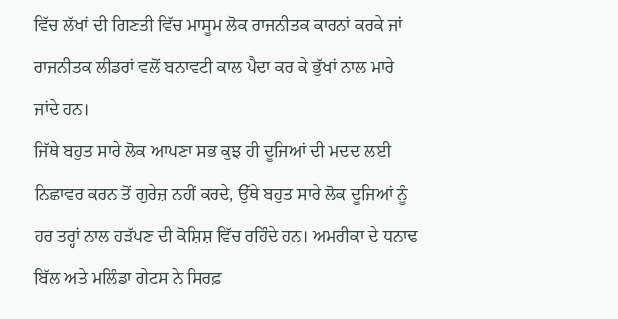ਵਿੱਚ ਲੱਖਾਂ ਦੀ ਗਿਣਤੀ ਵਿੱਚ ਮਾਸੂਮ ਲੋਕ ਰਾਜਨੀਤਕ ਕਾਰਨਾਂ ਕਰਕੇ ਜਾਂ ਰਾਜਨੀਤਕ ਲੀਡਰਾਂ ਵਲੋਂ ਬਨਾਵਟੀ ਕਾਲ ਪੈਦਾ ਕਰ ਕੇ ਭੁੱਖਾਂ ਨਾਲ ਮਾਰੇ ਜਾਂਦੇ ਹਨ।
ਜਿੱਥੇ ਬਹੁਤ ਸਾਰੇ ਲੋਕ ਆਪਣਾ ਸਭ ਕੁਝ ਹੀ ਦੂਜਿਆਂ ਦੀ ਮਦਦ ਲਈ ਨਿਛਾਵਰ ਕਰਨ ਤੋਂ ਗੁਰੇਜ਼ ਨਹੀਂ ਕਰਦੇ, ਉੱਥੇ ਬਹੁਤ ਸਾਰੇ ਲੋਕ ਦੂਜਿਆਂ ਨੂੰ ਹਰ ਤਰ੍ਹਾਂ ਨਾਲ ਹੜੱਪਣ ਦੀ ਕੋਸ਼ਿਸ਼ ਵਿੱਚ ਰਹਿੰਦੇ ਹਨ। ਅਮਰੀਕਾ ਦੇ ਧਨਾਢ ਬਿੱਲ ਅਤੇ ਮਲਿੰਡਾ ਗੇਟਸ ਨੇ ਸਿਰਫ਼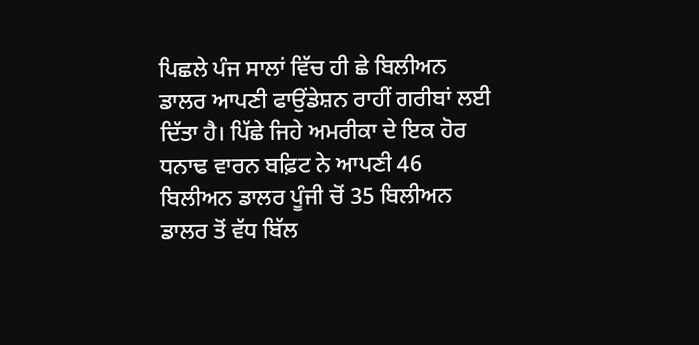ਪਿਛਲੇ ਪੰਜ ਸਾਲਾਂ ਵਿੱਚ ਹੀ ਛੇ ਬਿਲੀਅਨ ਡਾਲਰ ਆਪਣੀ ਫਾਉਂਡੇਸ਼ਨ ਰਾਹੀਂ ਗਰੀਬਾਂ ਲਈ ਦਿੱਤਾ ਹੈ। ਪਿੱਛੇ ਜਿਹੇ ਅਮਰੀਕਾ ਦੇ ਇਕ ਹੋਰ ਧਨਾਢ ਵਾਰਨ ਬਫ਼ਿਟ ਨੇ ਆਪਣੀ 46 ਬਿਲੀਅਨ ਡਾਲਰ ਪੂੰਜੀ ਚੋਂ 35 ਬਿਲੀਅਨ ਡਾਲਰ ਤੋਂ ਵੱਧ ਬਿੱਲ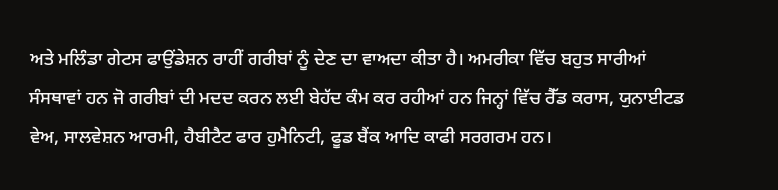ਅਤੇ ਮਲਿੰਡਾ ਗੇਟਸ ਫਾਉਂਡੇਸ਼ਨ ਰਾਹੀਂ ਗਰੀਬਾਂ ਨੂੰ ਦੇਣ ਦਾ ਵਾਅਦਾ ਕੀਤਾ ਹੈ। ਅਮਰੀਕਾ ਵਿੱਚ ਬਹੁਤ ਸਾਰੀਆਂ ਸੰਸਥਾਵਾਂ ਹਨ ਜੋ ਗਰੀਬਾਂ ਦੀ ਮਦਦ ਕਰਨ ਲਈ ਬੇਹੱਦ ਕੰਮ ਕਰ ਰਹੀਆਂ ਹਨ ਜਿਨ੍ਹਾਂ ਵਿੱਚ ਰੈੱਡ ਕਰਾਸ, ਯੁਨਾਈਟਡ ਵੇਅ, ਸਾਲਵੇਸ਼ਨ ਆਰਮੀ, ਹੈਬੀਟੈਟ ਫਾਰ ਹੁਮੈਨਿਟੀ, ਫੂਡ ਬੈਂਕ ਆਦਿ ਕਾਫੀ ਸਰਗਰਮ ਹਨ।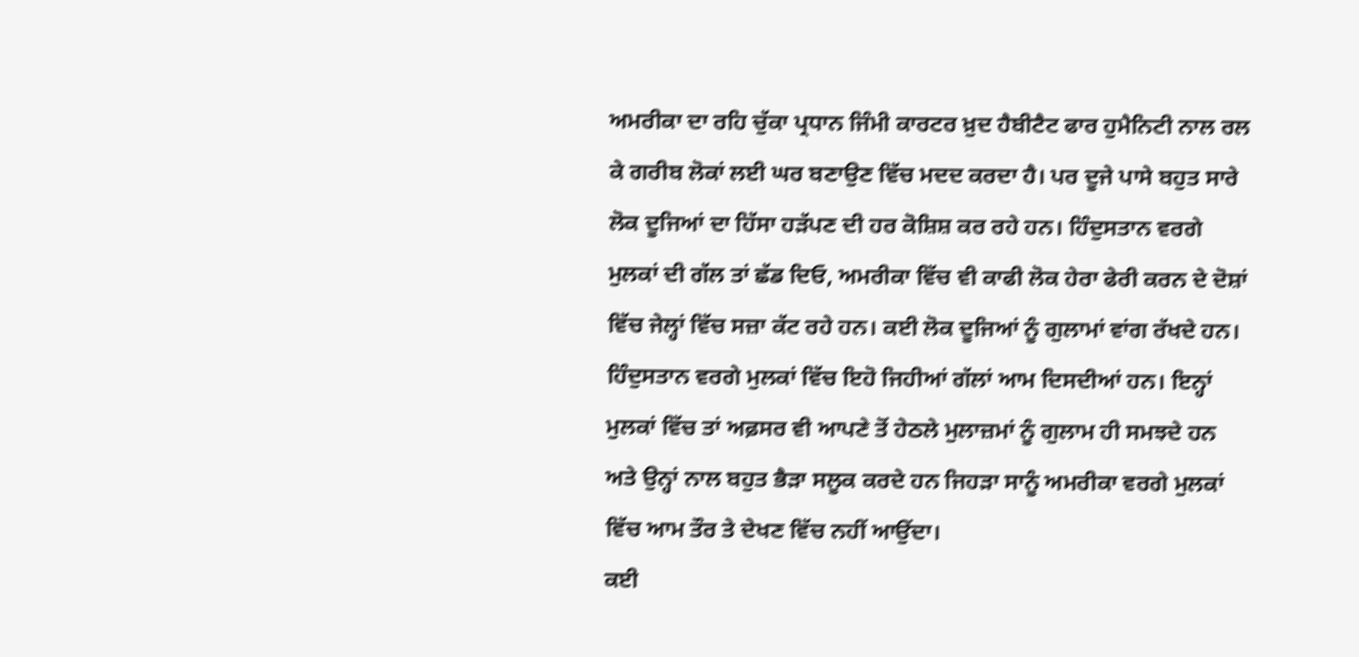ਅਮਰੀਕਾ ਦਾ ਰਹਿ ਚੁੱਕਾ ਪ੍ਰਧਾਨ ਜਿੰਮੀ ਕਾਰਟਰ ਖ਼ੁਦ ਹੈਬੀਟੈਟ ਫਾਰ ਹੁਮੈਨਿਟੀ ਨਾਲ ਰਲ ਕੇ ਗਰੀਬ ਲੋਕਾਂ ਲਈ ਘਰ ਬਣਾਉਣ ਵਿੱਚ ਮਦਦ ਕਰਦਾ ਹੈ। ਪਰ ਦੂਜੇ ਪਾਸੇ ਬਹੁਤ ਸਾਰੇ ਲੋਕ ਦੂਜਿਆਂ ਦਾ ਹਿੱਸਾ ਹੜੱਪਣ ਦੀ ਹਰ ਕੋਸ਼ਿਸ਼ ਕਰ ਰਹੇ ਹਨ। ਹਿੰਦੁਸਤਾਨ ਵਰਗੇ ਮੁਲਕਾਂ ਦੀ ਗੱਲ ਤਾਂ ਛੱਡ ਦਿਓ, ਅਮਰੀਕਾ ਵਿੱਚ ਵੀ ਕਾਫੀ ਲੋਕ ਹੇਰਾ ਫੇਰੀ ਕਰਨ ਦੇ ਦੋਸ਼ਾਂ ਵਿੱਚ ਜੇਲ੍ਹਾਂ ਵਿੱਚ ਸਜ਼ਾ ਕੱਟ ਰਹੇ ਹਨ। ਕਈ ਲੋਕ ਦੂਜਿਆਂ ਨੂੰ ਗੁਲਾਮਾਂ ਵਾਂਗ ਰੱਖਦੇ ਹਨ। ਹਿੰਦੁਸਤਾਨ ਵਰਗੇ ਮੁਲਕਾਂ ਵਿੱਚ ਇਹੋ ਜਿਹੀਆਂ ਗੱਲਾਂ ਆਮ ਦਿਸਦੀਆਂ ਹਨ। ਇਨ੍ਹਾਂ ਮੁਲਕਾਂ ਵਿੱਚ ਤਾਂ ਅਫ਼ਸਰ ਵੀ ਆਪਣੇ ਤੋਂ ਹੇਠਲੇ ਮੁਲਾਜ਼ਮਾਂ ਨੂੰ ਗੁਲਾਮ ਹੀ ਸਮਝਦੇ ਹਨ ਅਤੇ ਉਨ੍ਹਾਂ ਨਾਲ ਬਹੁਤ ਭੈੜਾ ਸਲੂਕ ਕਰਦੇ ਹਨ ਜਿਹੜਾ ਸਾਨੂੰ ਅਮਰੀਕਾ ਵਰਗੇ ਮੁਲਕਾਂ ਵਿੱਚ ਆਮ ਤੌਰ ਤੇ ਦੇਖਣ ਵਿੱਚ ਨਹੀਂ ਆਉਂਦਾ।
ਕਈ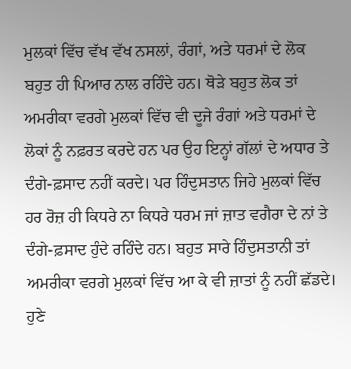ਮੁਲਕਾਂ ਵਿੱਚ ਵੱਖ ਵੱਖ ਨਸਲਾਂ, ਰੰਗਾਂ, ਅਤੇ ਧਰਮਾਂ ਦੇ ਲੋਕ ਬਹੁਤ ਹੀ ਪਿਆਰ ਨਾਲ ਰਹਿੰਦੇ ਹਨ। ਥੋੜੇ ਬਹੁਤ ਲੋਕ ਤਾਂ ਅਮਰੀਕਾ ਵਰਗੇ ਮੁਲਕਾਂ ਵਿੱਚ ਵੀ ਦੂਜੇ ਰੰਗਾਂ ਅਤੇ ਧਰਮਾਂ ਦੇ ਲੋਕਾਂ ਨੂੰ ਨਫ਼ਰਤ ਕਰਦੇ ਹਨ ਪਰ ਉਹ ਇਨ੍ਹਾਂ ਗੱਲਾਂ ਦੇ ਅਧਾਰ ਤੇ ਦੰਗੇ-ਫ਼ਸਾਦ ਨਹੀਂ ਕਰਦੇ। ਪਰ ਹਿੰਦੁਸਤਾਨ ਜਿਹੇ ਮੁਲਕਾਂ ਵਿੱਚ ਹਰ ਰੋਜ਼ ਹੀ ਕਿਧਰੇ ਨਾ ਕਿਧਰੇ ਧਰਮ ਜਾਂ ਜ਼ਾਤ ਵਗੈਰਾ ਦੇ ਨਾਂ ਤੇ ਦੰਗੇ-ਫ਼ਸਾਦ ਹੁੰਦੇ ਰਹਿੰਦੇ ਹਨ। ਬਹੁਤ ਸਾਰੇ ਹਿੰਦੁਸਤਾਨੀ ਤਾਂ ਅਮਰੀਕਾ ਵਰਗੇ ਮੁਲਕਾਂ ਵਿੱਚ ਆ ਕੇ ਵੀ ਜ਼ਾਤਾਂ ਨੂੰ ਨਹੀਂ ਛੱਡਦੇ। ਹੁਣੇ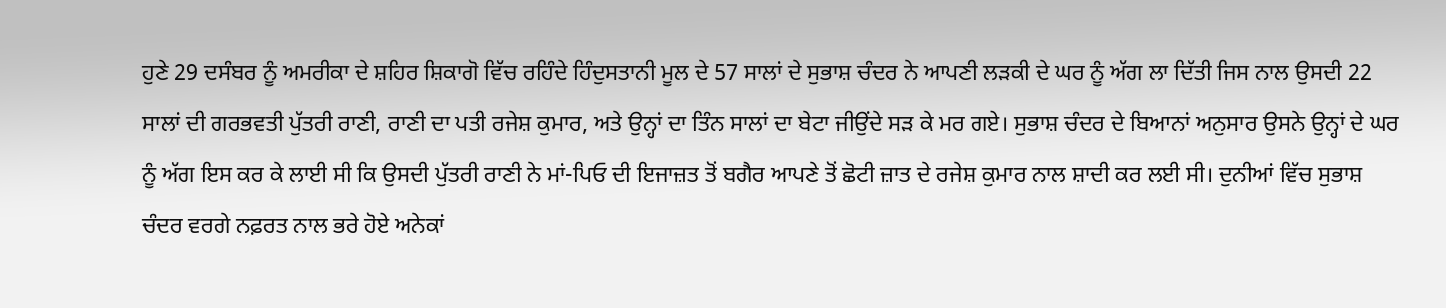ਹੁਣੇ 29 ਦਸੰਬਰ ਨੂੰ ਅਮਰੀਕਾ ਦੇ ਸ਼ਹਿਰ ਸ਼ਿਕਾਗੋ ਵਿੱਚ ਰਹਿੰਦੇ ਹਿੰਦੁਸਤਾਨੀ ਮੂਲ ਦੇ 57 ਸਾਲਾਂ ਦੇ ਸੁਭਾਸ਼ ਚੰਦਰ ਨੇ ਆਪਣੀ ਲੜਕੀ ਦੇ ਘਰ ਨੂੰ ਅੱਗ ਲਾ ਦਿੱਤੀ ਜਿਸ ਨਾਲ ਉਸਦੀ 22 ਸਾਲਾਂ ਦੀ ਗਰਭਵਤੀ ਪੁੱਤਰੀ ਰਾਣੀ, ਰਾਣੀ ਦਾ ਪਤੀ ਰਜੇਸ਼ ਕੁਮਾਰ, ਅਤੇ ਉਨ੍ਹਾਂ ਦਾ ਤਿੰਨ ਸਾਲਾਂ ਦਾ ਬੇਟਾ ਜੀਉਂਦੇ ਸੜ ਕੇ ਮਰ ਗਏ। ਸੁਭਾਸ਼ ਚੰਦਰ ਦੇ ਬਿਆਨਾਂ ਅਨੁਸਾਰ ਉਸਨੇ ਉਨ੍ਹਾਂ ਦੇ ਘਰ ਨੂੰ ਅੱਗ ਇਸ ਕਰ ਕੇ ਲਾਈ ਸੀ ਕਿ ਉਸਦੀ ਪੁੱਤਰੀ ਰਾਣੀ ਨੇ ਮਾਂ-ਪਿਓ ਦੀ ਇਜਾਜ਼ਤ ਤੋਂ ਬਗੈਰ ਆਪਣੇ ਤੋਂ ਛੋਟੀ ਜ਼ਾਤ ਦੇ ਰਜੇਸ਼ ਕੁਮਾਰ ਨਾਲ ਸ਼ਾਦੀ ਕਰ ਲਈ ਸੀ। ਦੁਨੀਆਂ ਵਿੱਚ ਸੁਭਾਸ਼ ਚੰਦਰ ਵਰਗੇ ਨਫ਼ਰਤ ਨਾਲ ਭਰੇ ਹੋਏ ਅਨੇਕਾਂ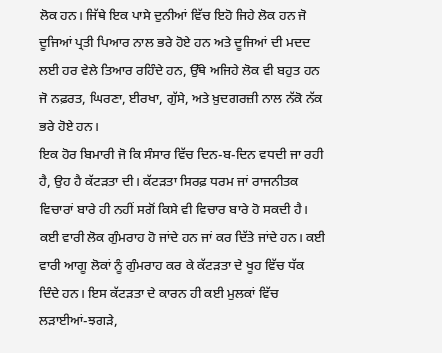ਲੋਕ ਹਨ। ਜਿੱਥੇ ਇਕ ਪਾਸੇ ਦੁਨੀਆਂ ਵਿੱਚ ਇਹੋ ਜਿਹੇ ਲੋਕ ਹਨ ਜੋ ਦੂਜਿਆਂ ਪ੍ਰਤੀ ਪਿਆਰ ਨਾਲ ਭਰੇ ਹੋਏ ਹਨ ਅਤੇ ਦੂਜਿਆਂ ਦੀ ਮਦਦ ਲਈ ਹਰ ਵੇਲੇ ਤਿਆਰ ਰਹਿੰਦੇ ਹਨ, ਉੱਥੇ ਅਜਿਹੇ ਲੋਕ ਵੀ ਬਹੁਤ ਹਨ ਜੋ ਨਫ਼ਰਤ, ਘਿਰਣਾ, ਈਰਖਾ, ਗੁੱਸੇ, ਅਤੇ ਖ਼ੁਦਗਰਜ਼ੀ ਨਾਲ ਨੱਕੋ ਨੱਕ ਭਰੇ ਹੋਏ ਹਨ।
ਇਕ ਹੋਰ ਬਿਮਾਰੀ ਜੋ ਕਿ ਸੰਸਾਰ ਵਿੱਚ ਦਿਨ-ਬ-ਦਿਨ ਵਧਦੀ ਜਾ ਰਹੀ ਹੈ, ਉਹ ਹੈ ਕੱਟੜਤਾ ਦੀ। ਕੱਟੜਤਾ ਸਿਰਫ਼ ਧਰਮ ਜਾਂ ਰਾਜਨੀਤਕ ਵਿਚਾਰਾਂ ਬਾਰੇ ਹੀ ਨਹੀਂ ਸਗੋਂ ਕਿਸੇ ਵੀ ਵਿਚਾਰ ਬਾਰੇ ਹੋ ਸਕਦੀ ਹੈ। ਕਈ ਵਾਰੀ ਲੋਕ ਗੁੰਮਰਾਹ ਹੋ ਜਾਂਦੇ ਹਨ ਜਾਂ ਕਰ ਦਿੱਤੇ ਜਾਂਦੇ ਹਨ। ਕਈ ਵਾਰੀ ਆਗੂ ਲੋਕਾਂ ਨੂੰ ਗੁੰਮਰਾਹ ਕਰ ਕੇ ਕੱਟੜਤਾ ਦੇ ਖੂਹ ਵਿੱਚ ਧੱਕ ਦਿੰਦੇ ਹਨ। ਇਸ ਕੱਟੜਤਾ ਦੇ ਕਾਰਨ ਹੀ ਕਈ ਮੁਲਕਾਂ ਵਿੱਚ ਲੜਾਈਆਂ-ਝਗੜੇ,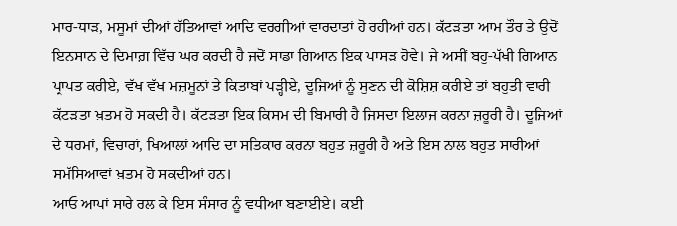ਮਾਰ-ਧਾੜ, ਮਸੂਮਾਂ ਦੀਆਂ ਹੱਤਿਆਵਾਂ ਆਦਿ ਵਰਗੀਆਂ ਵਾਰਦਾਤਾਂ ਹੋ ਰਹੀਆਂ ਹਨ। ਕੱਟੜਤਾ ਆਮ ਤੌਰ ਤੇ ਉਦੋਂ ਇਨਸਾਨ ਦੇ ਦਿਮਾਗ਼ ਵਿੱਚ ਘਰ ਕਰਦੀ ਹੈ ਜਦੋਂ ਸਾਡਾ ਗਿਆਨ ਇਕ ਪਾਸੜ ਹੋਵੇ। ਜੇ ਅਸੀਂ ਬਹੁ-ਪੱਖੀ ਗਿਆਨ ਪ੍ਰਾਪਤ ਕਰੀਏ, ਵੱਖ ਵੱਖ ਮਜ਼ਮੂਨਾਂ ਤੇ ਕਿਤਾਬਾਂ ਪੜ੍ਹੀਏ, ਦੂਜਿਆਂ ਨੂੰ ਸੁਣਨ ਦੀ ਕੋਸ਼ਿਸ਼ ਕਰੀਏ ਤਾਂ ਬਹੁਤੀ ਵਾਰੀ ਕੱਟੜਤਾ ਖ਼ਤਮ ਹੋ ਸਕਦੀ ਹੈ। ਕੱਟੜਤਾ ਇਕ ਕਿਸਮ ਦੀ ਬਿਮਾਰੀ ਹੈ ਜਿਸਦਾ ਇਲਾਜ ਕਰਨਾ ਜ਼ਰੂਰੀ ਹੈ। ਦੂਜਿਆਂ ਦੇ ਧਰਮਾਂ, ਵਿਚਾਰਾਂ, ਖਿਆਲਾਂ ਆਦਿ ਦਾ ਸਤਿਕਾਰ ਕਰਨਾ ਬਹੁਤ ਜ਼ਰੂਰੀ ਹੈ ਅਤੇ ਇਸ ਨਾਲ ਬਹੁਤ ਸਾਰੀਆਂ ਸਮੱਸਿਆਵਾਂ ਖ਼ਤਮ ਹੋ ਸਕਦੀਆਂ ਹਨ।
ਆਓ ਆਪਾਂ ਸਾਰੇ ਰਲ ਕੇ ਇਸ ਸੰਸਾਰ ਨੂੰ ਵਧੀਆ ਬਣਾਈਏ। ਕਈ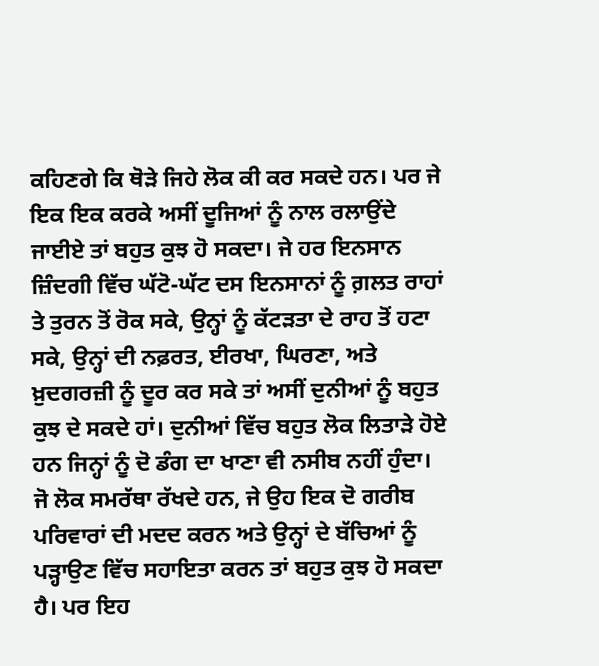ਕਹਿਣਗੇ ਕਿ ਥੋੜੇ ਜਿਹੇ ਲੋਕ ਕੀ ਕਰ ਸਕਦੇ ਹਨ। ਪਰ ਜੇ ਇਕ ਇਕ ਕਰਕੇ ਅਸੀਂ ਦੂਜਿਆਂ ਨੂੰ ਨਾਲ ਰਲਾਉਂਦੇ ਜਾਈਏ ਤਾਂ ਬਹੁਤ ਕੁਝ ਹੋ ਸਕਦਾ। ਜੇ ਹਰ ਇਨਸਾਨ ਜ਼ਿੰਦਗੀ ਵਿੱਚ ਘੱਟੋ-ਘੱਟ ਦਸ ਇਨਸਾਨਾਂ ਨੂੰ ਗ਼ਲਤ ਰਾਹਾਂ ਤੇ ਤੁਰਨ ਤੋਂ ਰੋਕ ਸਕੇ, ਉਨ੍ਹਾਂ ਨੂੰ ਕੱਟੜਤਾ ਦੇ ਰਾਹ ਤੋਂ ਹਟਾ ਸਕੇ, ਉਨ੍ਹਾਂ ਦੀ ਨਫ਼ਰਤ, ਈਰਖਾ, ਘਿਰਣਾ, ਅਤੇ ਖ਼ੁਦਗਰਜ਼ੀ ਨੂੰ ਦੂਰ ਕਰ ਸਕੇ ਤਾਂ ਅਸੀਂ ਦੁਨੀਆਂ ਨੂੰ ਬਹੁਤ ਕੁਝ ਦੇ ਸਕਦੇ ਹਾਂ। ਦੁਨੀਆਂ ਵਿੱਚ ਬਹੁਤ ਲੋਕ ਲਿਤਾੜੇ ਹੋਏ ਹਨ ਜਿਨ੍ਹਾਂ ਨੂੰ ਦੋ ਡੰਗ ਦਾ ਖਾਣਾ ਵੀ ਨਸੀਬ ਨਹੀਂ ਹੁੰਦਾ। ਜੋ ਲੋਕ ਸਮਰੱਥਾ ਰੱਖਦੇ ਹਨ, ਜੇ ਉਹ ਇਕ ਦੋ ਗਰੀਬ ਪਰਿਵਾਰਾਂ ਦੀ ਮਦਦ ਕਰਨ ਅਤੇ ਉਨ੍ਹਾਂ ਦੇ ਬੱਚਿਆਂ ਨੂੰ ਪੜ੍ਹਾਉਣ ਵਿੱਚ ਸਹਾਇਤਾ ਕਰਨ ਤਾਂ ਬਹੁਤ ਕੁਝ ਹੋ ਸਕਦਾ ਹੈ। ਪਰ ਇਹ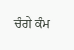ਚੰਗੇ ਕੰਮ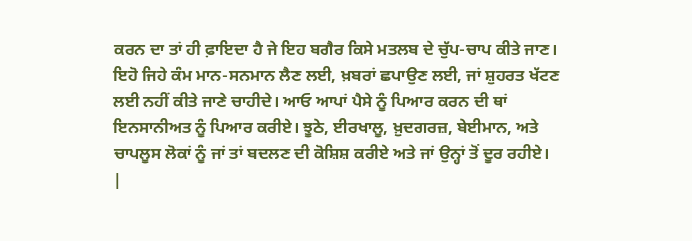ਕਰਨ ਦਾ ਤਾਂ ਹੀ ਫ਼ਾਇਦਾ ਹੈ ਜੇ ਇਹ ਬਗੈਰ ਕਿਸੇ ਮਤਲਬ ਦੇ ਚੁੱਪ-ਚਾਪ ਕੀਤੇ ਜਾਣ। ਇਹੋ ਜਿਹੇ ਕੰਮ ਮਾਨ-ਸਨਮਾਨ ਲੈਣ ਲਈ, ਖ਼ਬਰਾਂ ਛਪਾਉਣ ਲਈ, ਜਾਂ ਸ਼ੁਹਰਤ ਖੱਟਣ ਲਈ ਨਹੀਂ ਕੀਤੇ ਜਾਣੇ ਚਾਹੀਦੇ। ਆਓ ਆਪਾਂ ਪੈਸੇ ਨੂੰ ਪਿਆਰ ਕਰਨ ਦੀ ਥਾਂ ਇਨਸਾਨੀਅਤ ਨੂੰ ਪਿਆਰ ਕਰੀਏ। ਝੂਠੇ, ਈਰਖਾਲੂ, ਖ਼ੁਦਗਰਜ਼, ਬੇਈਮਾਨ, ਅਤੇ ਚਾਪਲੂਸ ਲੋਕਾਂ ਨੂੰ ਜਾਂ ਤਾਂ ਬਦਲਣ ਦੀ ਕੋਸ਼ਿਸ਼ ਕਰੀਏ ਅਤੇ ਜਾਂ ਉਨ੍ਹਾਂ ਤੋਂ ਦੂਰ ਰਹੀਏ।
|